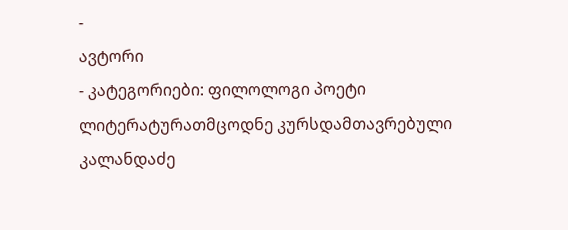-
ავტორი
- კატეგორიები: ფილოლოგი პოეტი ლიტერატურათმცოდნე კურსდამთავრებული
კალანდაძე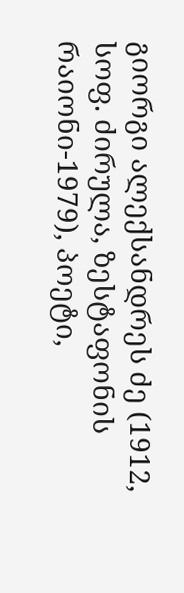გიორგი ალექსანდრეს ძე (1912, სოფ. ძირულა, ზესტაფონის რაიონი-1979), პოეტი,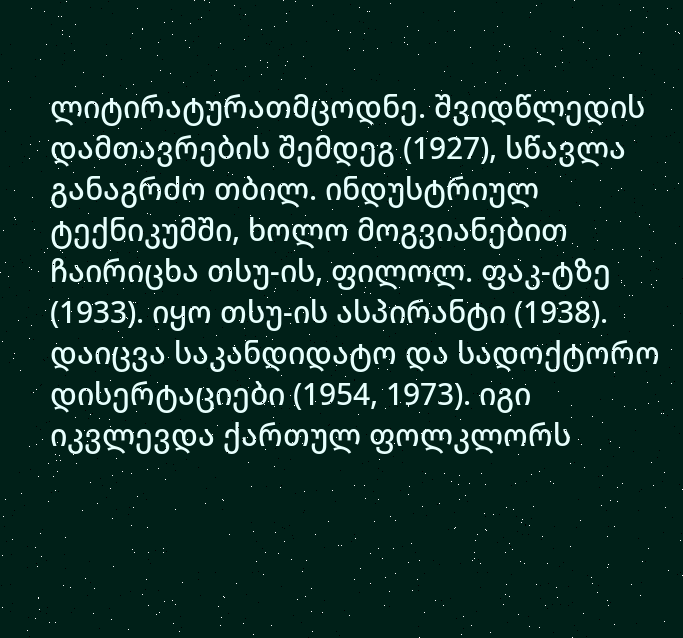ლიტირატურათმცოდნე. შვიდწლედის დამთავრების შემდეგ (1927), სწავლა განაგრძო თბილ. ინდუსტრიულ ტექნიკუმში, ხოლო მოგვიანებით ჩაირიცხა თსუ-ის, ფილოლ. ფაკ-ტზე (1933). იყო თსუ-ის ასპირანტი (1938). დაიცვა საკანდიდატო და სადოქტორო დისერტაციები (1954, 1973). იგი იკვლევდა ქართულ ფოლკლორს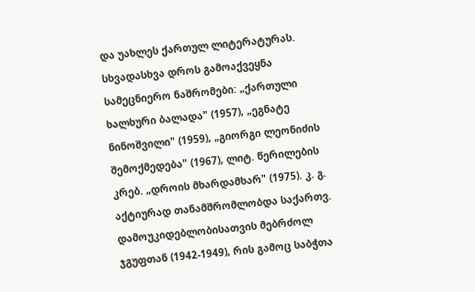და უახლეს ქართულ ლიტერატურას. სხვადასხვა დროს გამოაქვეყნა სამეცნიერო ნაშრომები: „ქართული ხალხური ბალადა" (1957), „ეგნატე ნინოშვილი" (1959), „გიორგი ლეონიძის შემოქმედება" (1967), ლიტ. წერილების კრებ. „დროის მხარდამხარ" (1975). კ. გ. აქტიურად თანამშრომლობდა საქართვ. დამოუკიდებლობისათვის მებრძოლ ჯგუფთან (1942-1949), რის გამოც საბჭთა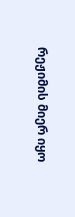რეჟიმის მიერ იყო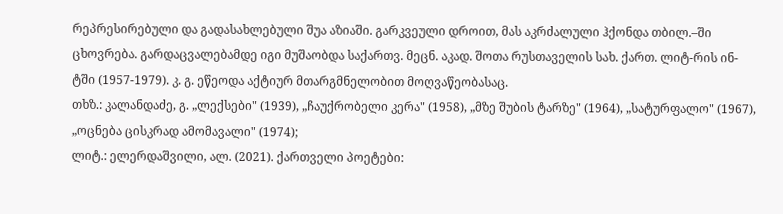რეპრესირებული და გადასახლებული შუა აზიაში. გარკვეული დროით, მას აკრძალული ჰქონდა თბილ.–ში ცხოვრება. გარდაცვალებამდე იგი მუშაობდა საქართვ. მეცნ. აკად. შოთა რუსთაველის სახ. ქართ. ლიტ-რის ინ-ტში (1957-1979). კ. გ. ეწეოდა აქტიურ მთარგმნელობით მოღვაწეობასაც.
თხზ.: კალანდაძე, გ. „ლექსები" (1939), „ჩაუქრობელი კერა" (1958), „მზე შუბის ტარზე" (1964), „სატურფალო" (1967), „ოცნება ცისკრად ამომავალი" (1974);
ლიტ.: ელერდაშვილი, ალ. (2021). ქართველი პოეტები: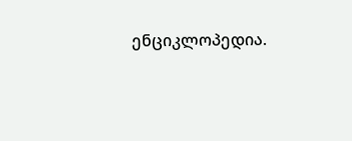ენციკლოპედია.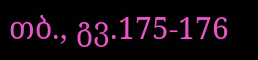თბ., გვ.175-176